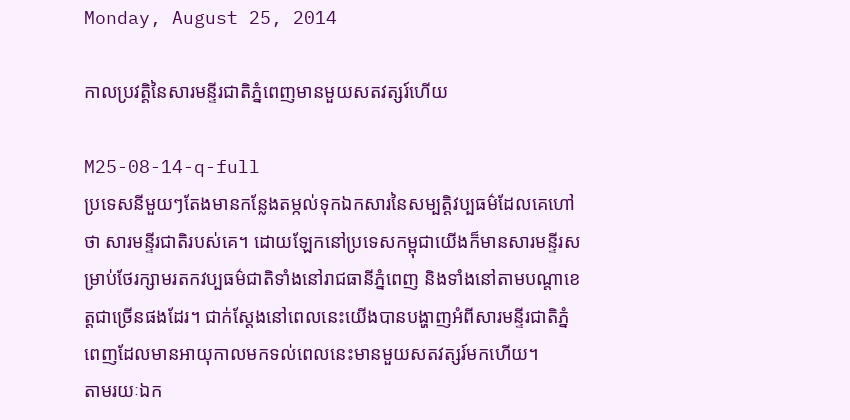Monday, August 25, 2014

កាលប្រវត្តិនៃសារមន្ទីរជាតិភ្នំពេញមានមួយសតវត្សរ៍ហើយ

M25-08-14-q-full
ប្រទេសនីមួយៗតែងមានកន្លែងតម្កល់ទុកឯកសារនៃសម្បត្តិវប្បធម៌ដែលគេហៅថា សារមន្ទីរជាតិរបស់គេ។ ដោយឡែកនៅប្រទេសកម្ពុជាយើងក៏មានសារមន្ទីរសម្រាប់ថែរក្សាមរតកវប្បធម៌ជាតិទាំងនៅរាជធានីភ្នំពេញ និងទាំងនៅតាមបណ្តាខេត្តជាច្រើនផងដែរ។ ជាក់ស្តែងនៅពេលនេះយើងបានបង្ហាញអំពីសារមន្ទីរជាតិភ្នំពេញដែលមានអាយុកាលមកទល់ពេលនេះមានមួយសតវត្សរ៍មកហើយ។
តាមរយៈឯក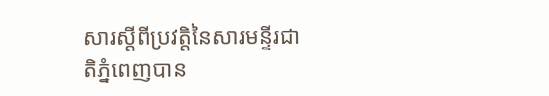សារស្តីពីប្រវត្តិនៃសារមន្ទីរជាតិភ្នំពេញបាន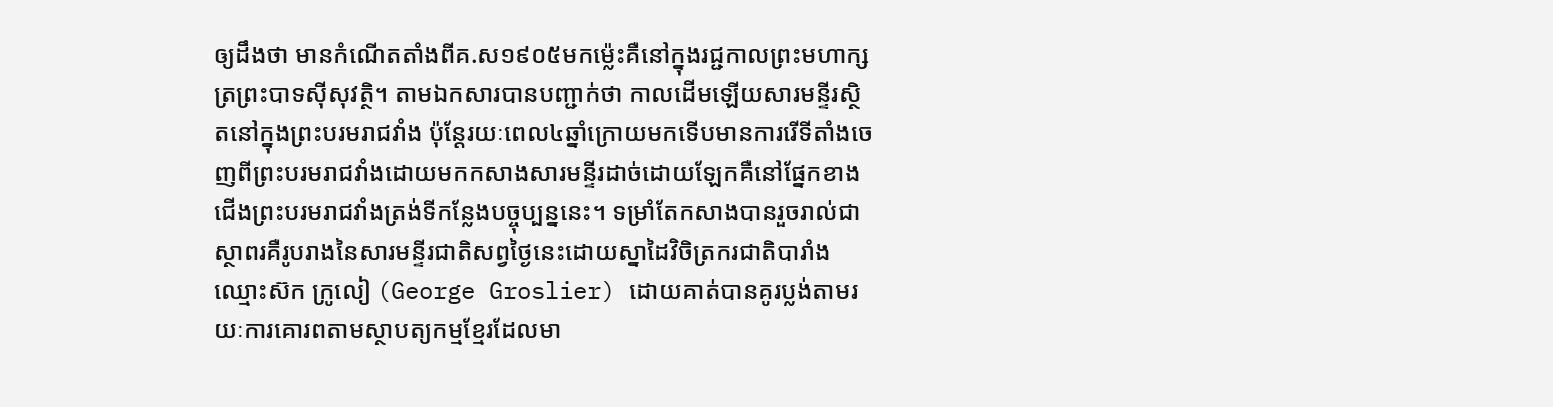ឲ្យដឹងថា មានកំណើតតាំងពីគ.ស១៩០៥មកម្ល៉េះគឺនៅក្នុងរជ្ជកាលព្រះមហាក្សត្រព្រះបាទស៊ីសុវត្ថិ។ តាមឯកសារបានបញ្ជាក់ថា កាលដើមឡើយសារមន្ទីរស្ថិតនៅក្នុងព្រះបរមរាជវាំង ប៉ុន្តែរយៈពេល៤ឆ្នាំក្រោយមកទើបមានការរើទីតាំងចេញពីព្រះបរមរាជវាំងដោយមកកសាងសារមន្ទីរដាច់ដោយឡែកគឺនៅផ្នែកខាងជើងព្រះបរមរាជវាំងត្រង់ទីកន្លែងបច្ចុប្បន្ននេះ។ ទម្រាំតែកសាងបានរួចរាល់ជាស្ថាពរគឺរូបរាងនៃសារមន្ទីរជាតិសព្វថ្ងៃនេះដោយស្នាដៃវិចិត្រករជាតិបារាំងឈ្មោះស៊ក ក្រូលៀ (George Groslier) ដោយគាត់បានគូរប្លង់តាមរយៈការគោរពតាមស្ថាបត្យកម្មខ្មែរដែលមា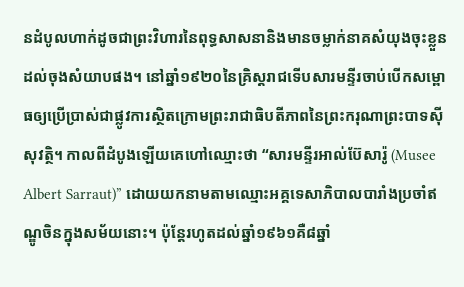នដំបូលហាក់ដូចជាព្រះវិហារនៃពុទ្ធសាសនានិងមានចម្លាក់នាគសំយុងចុះខ្លួនដល់ចុងសំយាបផង។ នៅឆ្នាំ១៩២០នៃគ្រិស្តរាជទើបសារមន្ទីរចាប់បើកសម្ពោធឲ្យប្រើប្រាស់ជាផ្លូវការស្ថិតក្រោមព្រះរាជាធិបតីភាពនៃព្រះករុណាព្រះបាទស៊ីសុវត្ថិ។ កាលពីដំបូងឡើយគេហៅឈ្មោះថា “សារមន្ទីរអាល់ប៊ែសារ៉ូ (Musee Albert Sarraut)” ដោយយកនាមតាមឈ្មោះអគ្គទេសាភិបាលបារាំងប្រចាំឥណ្ឌូចិនក្នុងសម័យនោះ។ ប៉ុន្តែរហូតដល់ឆ្នាំ១៩៦១គឺ៨ឆ្នាំ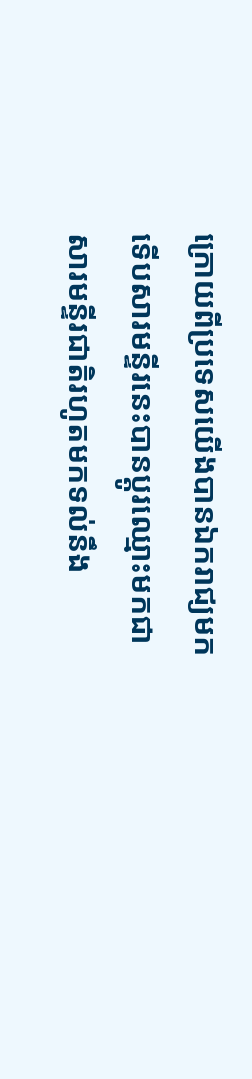ក្រោយពីប្រទេសយើងបានឯករាជ្យមកទើបសារមន្ទីរនេះបានប្តូរឈ្មោះមកជាសារមន្ទីរជាតិរហូតមកទល់នឹង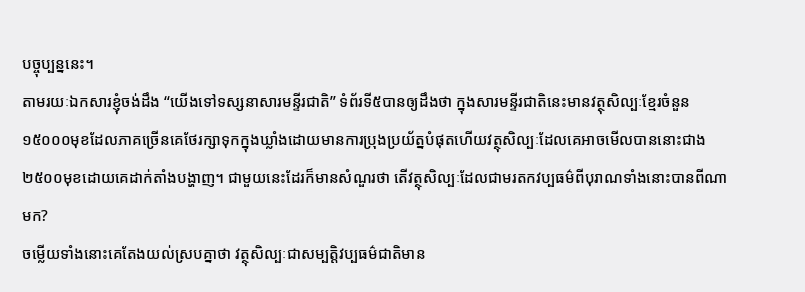បច្ចុប្បន្ននេះ។
តាមរយៈឯកសារខ្ញុំចង់ដឹង “យើងទៅទស្សនាសារមន្ទីរជាតិ” ទំព័រទី៥បានឲ្យដឹងថា ក្នុងសារមន្ទីរជាតិនេះមានវត្ថុសិល្បៈខ្មែរចំនួន១៥០០០មុខដែលភាគច្រើនគេថែរក្សាទុកក្នុងឃ្លាំងដោយមានការប្រុងប្រយ័ត្នបំផុតហើយវត្ថុសិល្បៈដែលគេអាចមើលបាននោះជាង២៥០០មុខដោយគេដាក់តាំងបង្ហាញ។ ជាមួយនេះដែរក៏មានសំណួរថា តើវត្ថុសិល្បៈដែលជាមរតកវប្បធម៌ពីបុរាណទាំងនោះបានពីណាមក?
ចម្លើយទាំងនោះគេតែងយល់ស្របគ្នាថា វត្ថុសិល្បៈជាសម្បត្តិវប្បធម៌ជាតិមាន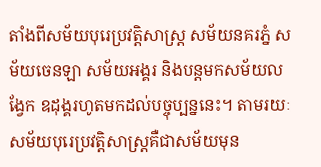តាំងពីសម័យបុរេប្រវត្តិសាស្ត្រ សម័យនគរភ្នំ សម័យចេនឡា សម័យអង្គរ និងបន្តមកសម័យលង្វែក ឧដុង្គរហូតមកដល់បច្ចុប្បន្ននេះ។ តាមរយៈសម័យបុរេប្រវត្តិសាស្ត្រគឺជាសម័យមុន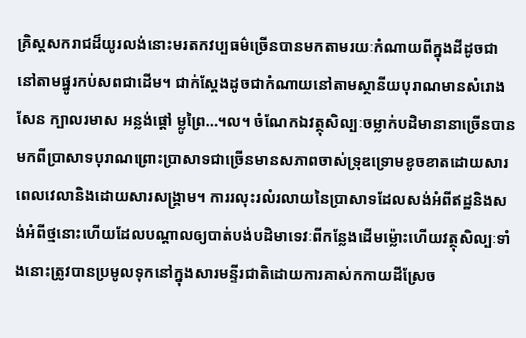គ្រិស្តសករាជដ៏យូរលង់នោះមរតកវប្បធម៌ច្រើនបានមកតាមរយៈកំណាយពីក្នុងដីដូចជានៅតាមផ្នូរកប់សពជាដើម។ ជាក់ស្តែងដូចជាកំណាយនៅតាមស្ថានីយបុរាណមានសំរោងសែន ក្បាលរមាស អន្លង់ផ្តៅ ម្លូព្រៃ…។ល។ ចំណែកឯវត្ថុសិល្បៈចម្លាក់បដិមានានាច្រើនបានមកពីប្រាសាទបុរាណព្រោះប្រាសាទជាច្រើនមានសភាពចាស់ទ្រុឌទ្រោមខូចខាតដោយសារពេលវេលានិងដោយសារសង្គ្រាម។ ការរលុះរលំរលាយនៃប្រាសាទដែលសង់អំពីឥដ្ឋនិងសង់អំពីថ្មនោះហើយដែលបណ្តាលឲ្យបាត់បង់បដិមាទេវៈពីកន្លែងដើមម្ល៉ោះហើយវត្ថុសិល្បៈទាំងនោះត្រូវបានប្រមូលទុកនៅក្នុងសារមន្ទីរជាតិដោយការគាស់កកាយដីស្រែច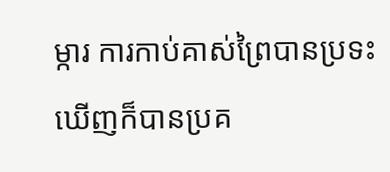ម្ការ ការកាប់គាស់ព្រៃបានប្រទះឃើញក៏បានប្រគ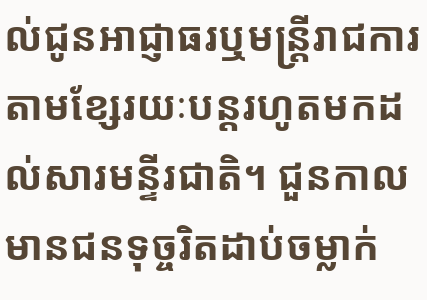ល់ជូនអាជ្ញាធរឬមន្ត្រីរាជការតាមខ្សែរយៈបន្តរហូតមកដល់សារមន្ទីរជាតិ។ ជួនកាលមានជនទុច្ចរិតដាប់ចម្លាក់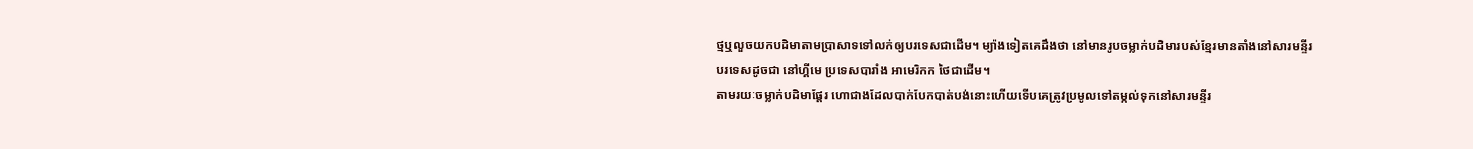ថ្មឬលួចយកបដិមាតាមប្រាសាទទៅលក់ឲ្យបរទេសជាដើម។ ម្យ៉ាងទៀតគេដឹងថា នៅមានរូបចម្លាក់បដិមារបស់ខ្មែរមានតាំងនៅសារមន្ទីរបរទេសដូចជា នៅហ្គីមេ ប្រទេសបារាំង អាមេរិកក ថៃជាដើម។
តាមរយៈចម្លាក់បដិមាផ្តែរ ហោជាងដែលបាក់បែកបាត់បង់នោះហើយទើបគេត្រូវប្រមូលទៅតម្កល់ទុកនៅសារមន្ទីរ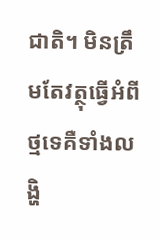ជាតិ។ មិនត្រឹមតែវត្ថុធ្វើអំពីថ្មទេគឺទាំងលង្ហិ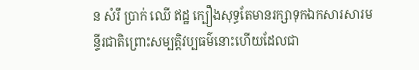ន សំរឹ ប្រាក់ ឈើ ឥដ្ឋ ក្បឿងសុទ្ធតែមានរក្សាទុកឯកសារសារមន្ទីរជាតិព្រោះសម្បត្តិវប្បធម៌នោះហើយដែលជា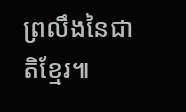ព្រលឹងនៃជាតិខ្មែរ៕